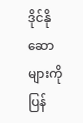ဒိုင်နိုဆောများကို ပြန်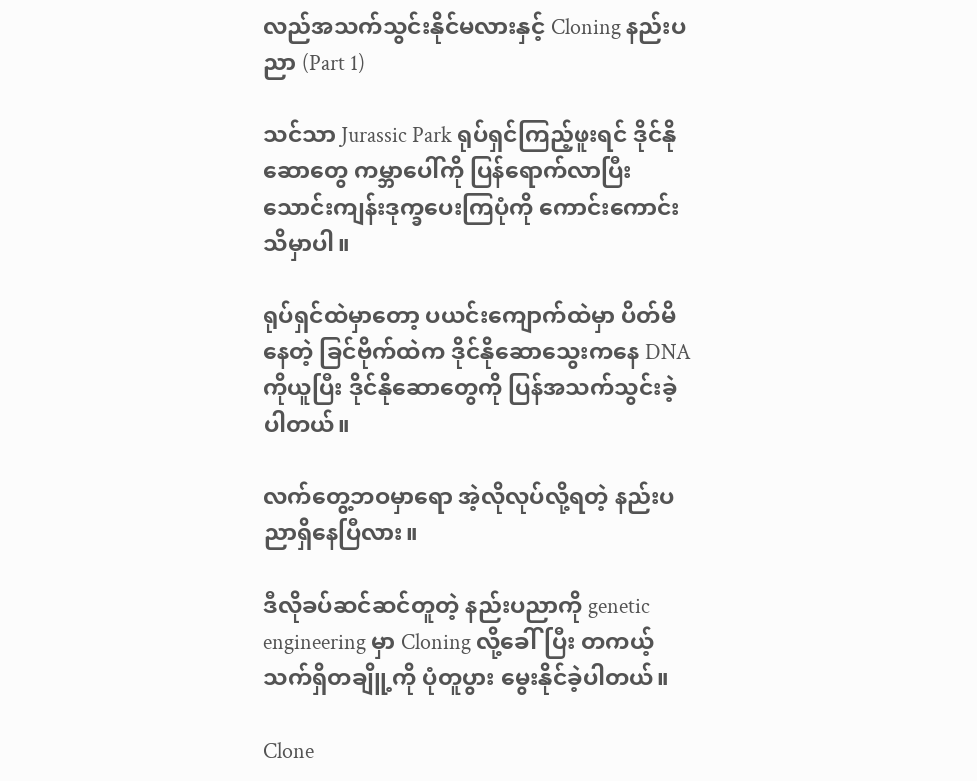လည်အသက်သွင်းနိုင်မလားနှင့် Cloning နည်းပညာ (Part 1)

သင်သာ Jurassic Park ရုပ်ရှင်ကြည့်ဖူးရင် ဒိုင်နိုဆောတွေ ကမ္ဘာပေါ်ကို ပြန်ရောက်လာပြီး သောင်းကျန်းဒုက္ခပေးကြပုံကို ကောင်းကောင်းသိမှာပါ။

ရုပ်ရှင်ထဲမှာတော့ ပယင်းကျောက်ထဲမှာ ပိတ်မိနေတဲ့ ခြင်ဗိုက်ထဲက ဒိုင်နိုဆောသွေးကနေ DNA ကိုယူပြီး ဒိုင်နိုဆောတွေကို ပြန်အသက်သွင်းခဲ့ပါတယ်။

လက်တွေ့ဘဝမှာရော အဲ့လိုလုပ်လို့ရတဲ့ နည်းပညာရှိနေပြီလား။

ဒီလိုခပ်ဆင်ဆင်တူတဲ့ နည်းပညာကို genetic engineering မှာ Cloning လို့ခေါ်ပြီး တကယ့်သက်ရှိတချိူ့ကို ပုံတူပွား မွေးနိုင်ခဲ့ပါတယ်။

Clone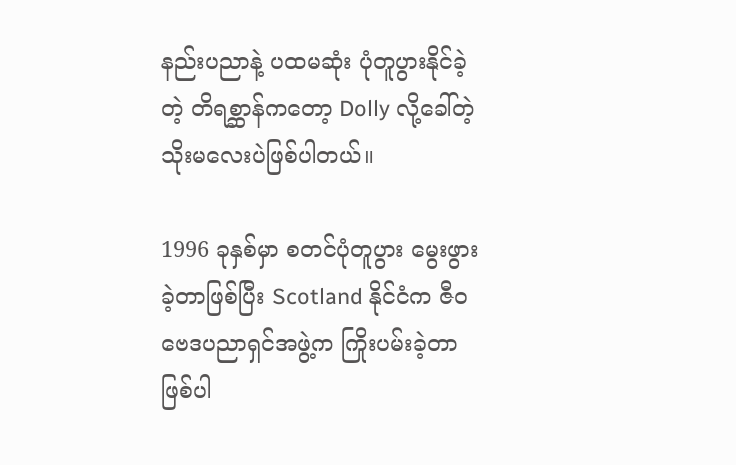နည်းပညာနဲ့ ပထမဆုံး ပုံတူပွားနိုင်ခဲ့တဲ့ တိရစ္ဆာန်ကတော့ Dolly လို့ခေါ်တဲ့ သိုးမလေးပဲဖြစ်ပါတယ်။

1996 ခုနှစ်မှာ စတင်ပုံတူပွား မွေးဖွားခဲ့တာဖြစ်ပြီး Scotland နိုင်ငံက ဇီဝဗေဒပညာရှင်အဖွဲ့က ကြိုးပမ်းခဲ့တာဖြစ်ပါ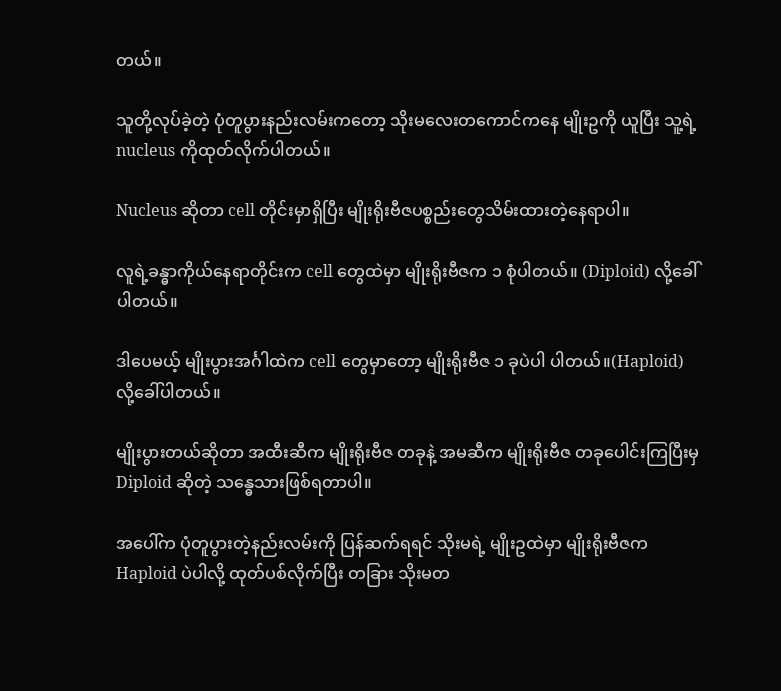တယ်။

သူတို့လုပ်ခဲ့တဲ့ ပုံတူပွားနည်းလမ်းကတော့ သိုးမလေးတကောင်ကနေ မျိုးဥကို ယူပြီး သူ့ရဲ့ nucleus ကိုထုတ်လိုက်ပါတယ်။

Nucleus ဆိုတာ cell တိုင်းမှာရှိပြီး မျိုးရိုးဗီဇပစ္စည်းတွေသိမ်းထားတဲ့နေရာပါ။

လူရဲ့ခန္ဓာကိုယ်နေရာတိုင်းက cell တွေထဲမှာ မျိုးရိုးဗီဇက ၁ စုံပါတယ်။ (Diploid) လို့ခေါ်ပါတယ်။

ဒါပေမယ့် မျိုးပွားအင်္ဂါထဲက cell တွေမှာတော့ မျိုးရိုးဗီဇ ၁ ခုပဲပါ ပါတယ်။(Haploid) လို့ခေါ်ပါတယ်။

မျိုးပွားတယ်ဆိုတာ အထီးဆီက မျိုးရိုးဗီဇ တခုနဲ့ အမဆီက မျိုးရိုးဗီဇ တခုပေါင်းကြပြီးမှ Diploid ဆိုတဲ့ သန္ဓေသားဖြစ်ရတာပါ။

အပေါ်က ပုံတူပွားတဲ့နည်းလမ်းကို ပြန်ဆက်ရရင် သိုးမရဲ့ မျိုးဥထဲမှာ မျိုးရိုးဗီဇက Haploid ပဲပါလို့ ထုတ်ပစ်လိုက်ပြီး တခြား သိုးမတ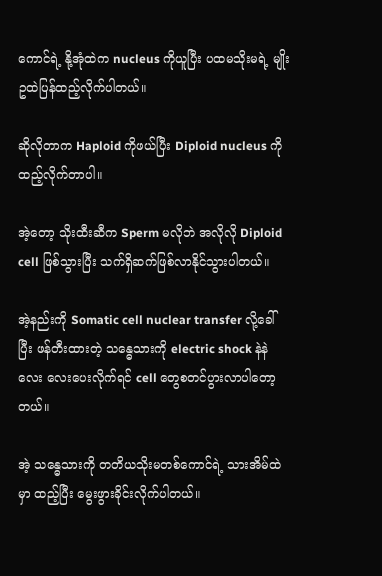ကောင်ရဲ့ နို့အုံထဲက nucleus ကိုယူပြီး ပထမသိုးမရဲ့ မျိုးဥထဲပြန်ထည့်လိုက်ပါတယ်။

ဆိုလိုတာက Haploid ကိုဖယ်ပြီး Diploid nucleus ကိုထည့်လိုက်တာပါ။

အဲ့တော့ သိုးထီးဆီက Sperm မလိုဘဲ အလိုလို Diploid cell ဖြစ်သွားပြီး သက်ရှိဆက်ဖြစ်လာနိုင်သွားပါတယ်။

အဲ့နည်းကို Somatic cell nuclear transfer လို့ခေါ်ပြီး ဖန်တီးထားတဲ့ သန္ဓေသားကို electric shock နဲနဲလေး လေးပေးလိုက်ရင် cell တွေစတင်ပွားလာပါတော့တယ်။

အဲ့ သန္ဓေသားကို တတိယသိုးမတစ်ကောင်ရဲ့ သားအိမ်ထဲမှာ ထည့်ပြီး မွေးဖွားခိုင်းလိုက်ပါတယ်။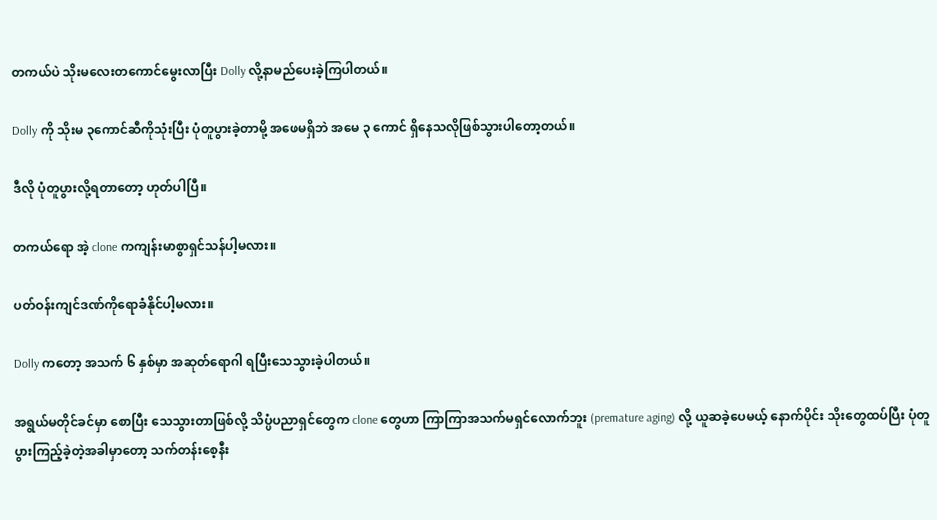တကယ်ပဲ သိုးမလေးတကောင်မွေးလာပြီး Dolly လို့နာမည်ပေးခဲ့ကြပါတယ်။

Dolly ကို သိုးမ ၃ကောင်ဆီကိုသုံးပြီး ပုံတူပွားခဲ့တာမို့ အဖေမရှိဘဲ အမေ ၃ ကောင် ရှိနေသလိုဖြစ်သွားပါတော့တယ်။

ဒီလို ပုံတူပွားလို့ရတာတော့ ဟုတ်ပါပြီ။

တကယ်ရော အဲ့ clone ကကျန်းမာစွာရှင်သန်ပါ့မလား။

ပတ်ဝန်းကျင်ဒဏ်ကိုရောခံနိုင်ပါ့မလား။

Dolly ကတော့ အသက် ၆ နှစ်မှာ အဆုတ်ရောဂါ ရပြီးသေသွားခဲ့ပါတယ်။

အရွယ်မတိုင်ခင်မှာ စောပြီး သေသွားတာဖြစ်လို့ သိပ္ပံပညာရှင်တွေက clone တွေဟာ ကြာကြာအသက်မရှင်လောက်ဘူး (premature aging) လို့ ယူဆခဲ့ပေမယ့် နောက်ပိုင်း သိုးတွေထပ်ပြီး ပုံတူပွားကြည့်ခဲ့တဲ့အခါမှာတော့ သက်တန်းစေ့နီး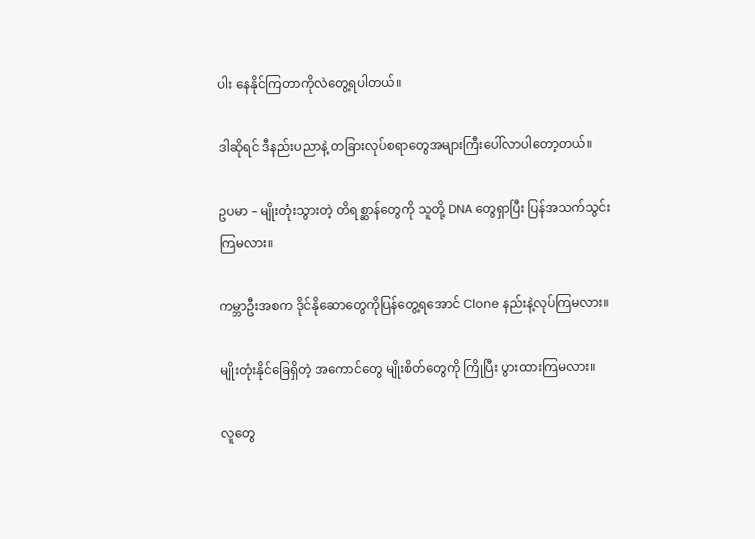ပါး နေနိုင်ကြတာကိုလဲတွေ့ရပါတယ်။

ဒါဆိုရင် ဒီနည်းပညာနဲ့ တခြားလုပ်စရာတွေအများကြီးပေါ်လာပါတော့တယ်။

ဥပမာ – မျိုးတုံးသွားတဲ့ တိရစ္ဆာန်တွေကို သူတို့ DNA တွေရှာပြီး ပြန်အသက်သွင်းကြမလား။

ကမ္ဘာဦးအစက ဒိုင်နိုဆောတွေကိုပြန်တွေ့ရအောင် Clone နည်းနဲ့လုပ်ကြမလား။

မျိုးတုံးနိုင်ခြေရှိတဲ့ အကောင်တွေ မျိုးစိတ်တွေကို ကြိုပြီး ပွားထားကြမလား။

လူတွေ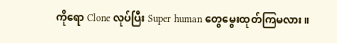ကိုရော Clone လုပ်ပြီး Super human တွေမွေးထုတ်ကြမလား။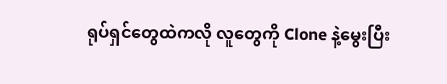ရုပ်ရှင်တွေထဲကလို လူတွေကို Clone နဲ့မွေးပြီး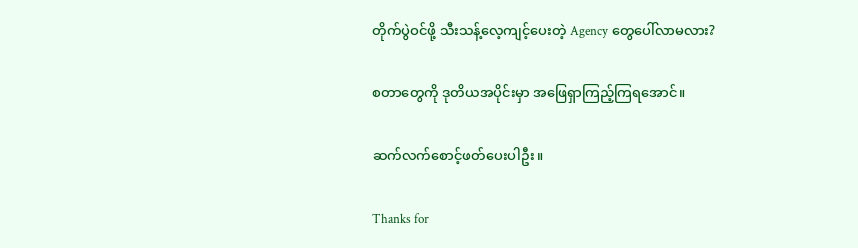တိုက်ပွဲဝင်ဖို့ သီးသန့်လေ့ကျင့်ပေးတဲ့ Agency တွေပေါ်လာမလား?

စတာတွေကို ဒုတိယအပိုင်းမှာ အဖြေရှာကြည့်ကြရအောင်။

ဆက်လက်စောင့်ဖတ်ပေးပါဦး။

Thanks for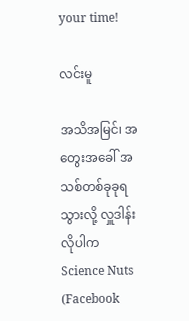your time!

လင်းမူ

အသိအမြင်၊ အတွေးအခေါ် အသစ်တစ်ခုခုရသွားလို့ လှူဒါန်းလိုပါက Science Nuts (Facebook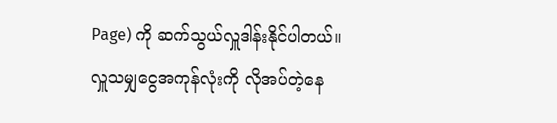Page) ကို ဆက်သွယ်လှူဒါန်းနိုင်ပါတယ်။
လှူသမျှငွေအကုန်လုံးကို လိုအပ်တဲ့နေ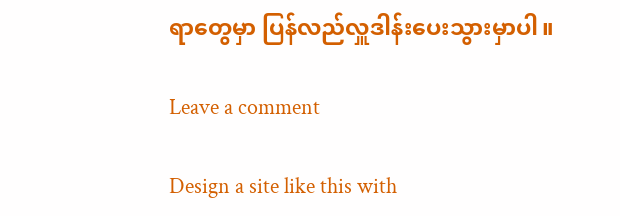ရာတွေမှာ ပြန်လည်လှူဒါန်းပေးသွားမှာပါ။

Leave a comment

Design a site like this with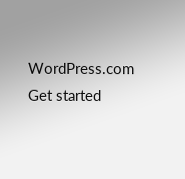WordPress.com
Get started